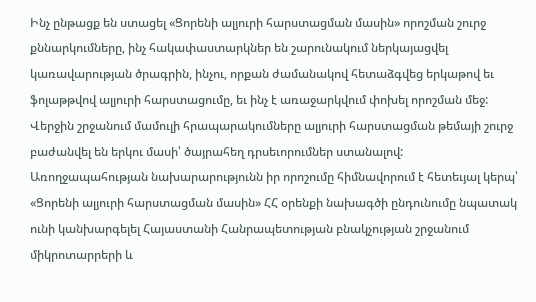Ինչ ընթացք են ստացել «Ցորենի ալյուրի հարստացման մասին» որոշման շուրջ քննարկումները, ինչ հակափաստարկներ են շարունակում ներկայացվել կառավարության ծրագրին, ինչու, որքան ժամանակով հետաձգվեց երկաթով եւ ֆոլաթթվով ալյուրի հարստացումը, եւ ինչ է առաջարկվում փոխել որոշման մեջ:
Վերջին շրջանում մամուլի հրապարակումները ալյուրի հարստացման թեմայի շուրջ բաժանվել են երկու մասի՝ ծայրահեղ դրսեւորումներ ստանալով: Առողջապահության նախարարությունն իր որոշումը հիմնավորում է հետեւյալ կերպ՝ «Ցորենի ալյուրի հարստացման մասին» ՀՀ օրենքի նախագծի ընդունումը նպատակ ունի կանխարգելել Հայաստանի Հանրապետության բնակչության շրջանում միկրոտարրերի և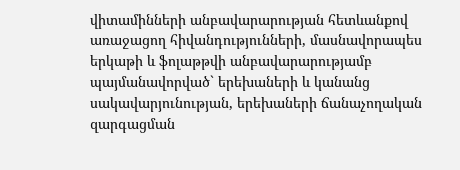վիտամինների անբավարարության հետևանքով առաջացող հիվանդությունների, մասնավորապես երկաթի և ֆոլաթթվի անբավարարությամբ պայմանավորված` երեխաների և կանանց սակավարյունության, երեխաների ճանաչողական զարգացման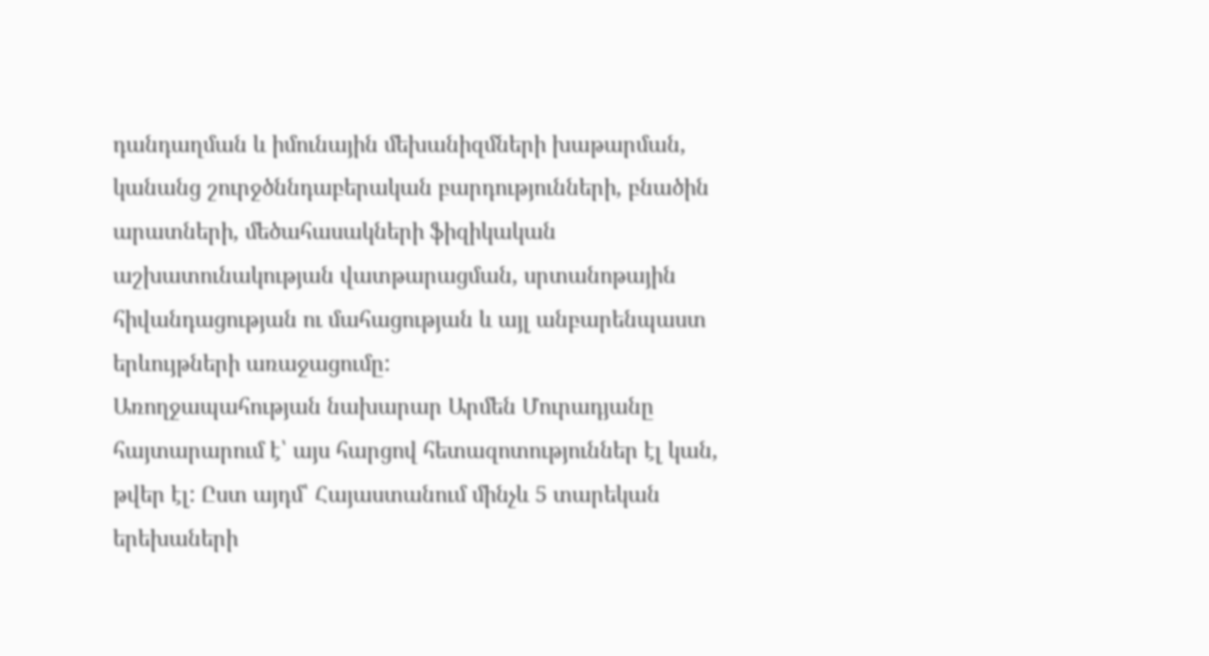դանդաղման և իմունային մեխանիզմների խաթարման, կանանց շուրջծննդաբերական բարդությունների, բնածին արատների, մեծահասակների ֆիզիկական աշխատունակության վատթարացման, սրտանոթային հիվանդացության ու մահացության և այլ անբարենպաստ երևույթների առաջացումը:
Առողջապահության նախարար Արմեն Մուրադյանը հայտարարում է՝ այս հարցով հետազոտություններ էլ կան, թվեր էլ: Ըստ այդմ՝ Հայաստանում մինչև 5 տարեկան երեխաների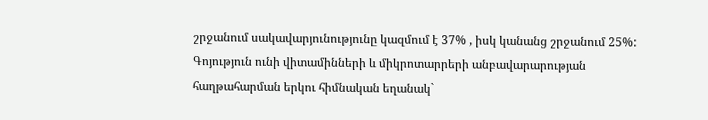շրջանում սակավարյունությունը կազմում է 37% , իսկ կանանց շրջանում 25%: Գոյություն ունի վիտամինների և միկրոտարրերի անբավարարության հաղթահարման երկու հիմնական եղանակ`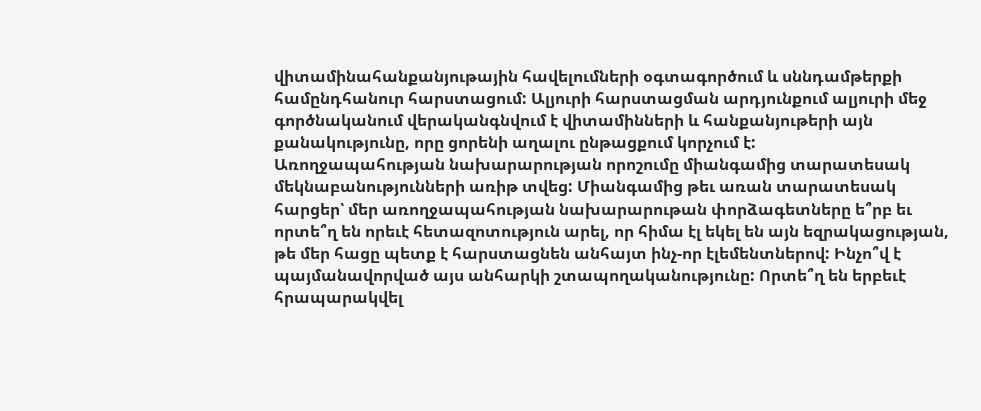վիտամինահանքանյութային հավելումների օգտագործում և սննդամթերքի համընդհանուր հարստացում: Ալյուրի հարստացման արդյունքում ալյուրի մեջ գործնականում վերականգնվում է վիտամինների և հանքանյութերի այն քանակությունը, որը ցորենի աղալու ընթացքում կորչում է:
Առողջապահության նախարարության որոշումը միանգամից տարատեսակ մեկնաբանությունների առիթ տվեց: Միանգամից թեւ առան տարատեսակ հարցեր՝ մեր առողջապահության նախարարութան փորձագետները ե՞րբ եւ որտե՞ղ են որեւէ հետազոտություն արել, որ հիմա էլ եկել են այն եզրակացության, թե մեր հացը պետք է հարստացնեն անհայտ ինչ-որ էլեմենտներով: Ինչո՞վ է պայմանավորված այս անհարկի շտապողականությունը: Որտե՞ղ են երբեւէ հրապարակվել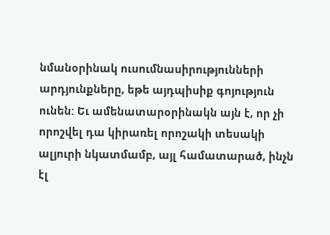նմանօրինակ ուսումնասիրությունների արդյունքները, եթե այդպիսիք գոյություն ունեն: Եւ ամենատարօրինակն այն է, որ չի որոշվել դա կիրառել որոշակի տեսակի ալյուրի նկատմամբ, այլ համատարած, ինչն էլ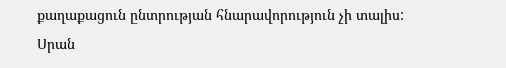քաղաքացուն ընտրության հնարավորություն չի տալիս:
Սրան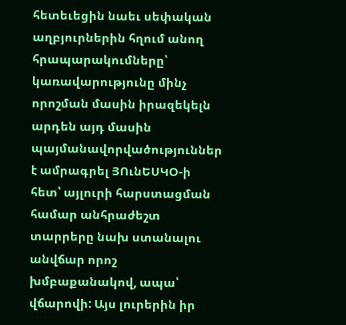հետեւեցին նաեւ սեփական աղբյուրներին հղում անող հրապարակումները՝ կառավարությունը մինչ որոշման մասին իրազեկելն արդեն այդ մասին պայմանավորվածություններ է ամրագրել ՅՈւնԵՍԿՕ-ի հետ՝ այլուրի հարստացման համար անհրաժեշտ տարրերը նախ ստանալու անվճար որոշ խմբաքանակով, ապա՝ վճարովի: Այս լուրերին իր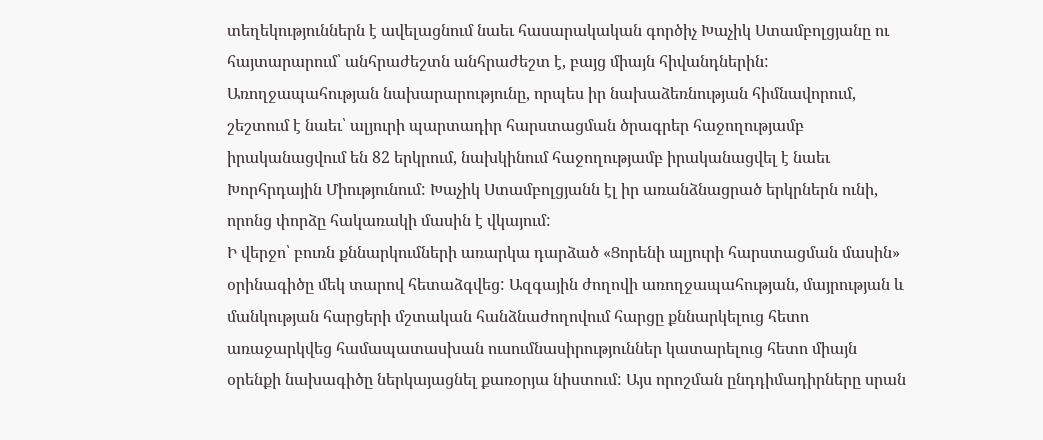տեղեկություններն է ավելացնում նաեւ հասարակական գործիչ Խաչիկ Ստամբոլցյանը ու հայտարարում՝ անհրաժեշտն անհրաժեշտ է, բայց միայն հիվանդներին:
Առողջապահության նախարարությունը, որպես իր նախաձեռնության հիմնավորում, շեշտում է նաեւ՝ ալյուրի պարտադիր հարստացման ծրագրեր հաջողությամբ իրականացվում են 82 երկրում, նախկինում հաջողությամբ իրականացվել է նաեւ Խորհրդային Միությունում: Խաչիկ Ստամբոլցյանն էլ իր առանձնացրած երկրներն ունի, որոնց փորձը հակառակի մասին է վկայում:
Ի վերջո՝ բուռն քննարկումների առարկա դարձած «Ցորենի ալյուրի հարստացման մասին» օրինագիծը մեկ տարով հետաձգվեց: Ազգային ժողովի առողջապահության, մայրության և մանկության հարցերի մշտական հանձնաժողովում հարցը քննարկելուց հետո առաջարկվեց համապատասխան ուսումնասիրություններ կատարելուց հետո միայն օրենքի նախագիծը ներկայացնել քառօրյա նիստում: Այս որոշման ընդդիմադիրները սրան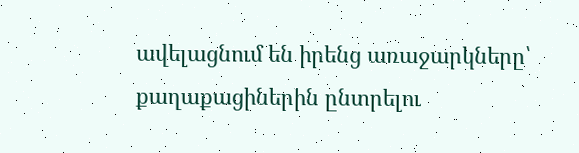ավելացնում են իրենց առաջարկները՝ քաղաքացիներին ընտրելու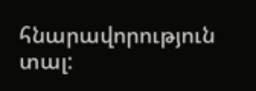հնարավորություն տալ: